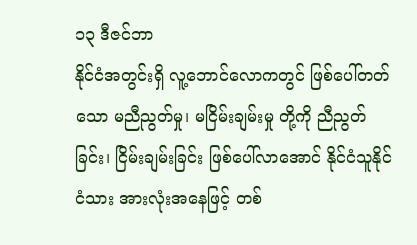၁၃ ဒီဇင်ဘာ
နိုင်ငံအတွင်းရှိ လူ့ဘောင်လောကတွင် ဖြစ်ပေါ်တတ်သော မညီညွတ်မှု၊ မငြိမ်းချမ်းမှု တို့ကို ညီညွတ်ခြင်း၊ ငြိမ်းချမ်းခြင်း ဖြစ်ပေါ်လာအောင် နိုင်ငံသူနိုင်ငံသား အားလုံးအနေဖြင့် တစ်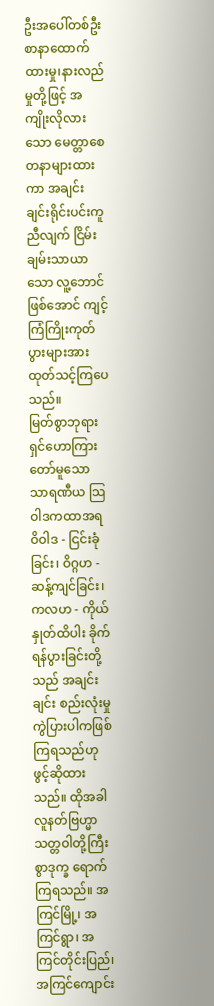ဦးအပေါ်တစ်ဦး စာနာထောက်ထားမှု၊နားလည်မှုတို့ဖြင့် အကျိုးလိုလားသော မေတ္တာစေတနာများထားကာ အချင်းချင်းရိုင်းပင်းကူညီလျက် ငြိမ်းချမ်းသာယာသော လူ့ဘောင်ဖြစ်အောင် ကျင့်ကြံကြိုးကုတ် ပွားများအားထုတ်သင့်ကြပေသည်။
မြတ်စွာဘုရားရှင်ဟောကြားတော်မူသော သာရဏီယ သြဝါဒကထာအရ ဝိဝါဒ - ငြင်းခုံခြင်း၊ ဝိဂ္ဂဟ - ဆန့်ကျင်ခြင်း၊ ကလဟ - ကိုယ်နှုတ်ထိပါး ခိုက်ရန်ပွားခြင်းတို့သည် အချင်းချင်း စည်းလုံးမှုကွဲပြားပါကဖြစ်ကြရသည်ဟု ဖွင့်ဆိုထားသည်။ ထိုအခါ လူနတ်ဗြဟ္မာ သတ္တဝါတို့ကြီးစွာဒုက္ခ ရောက်ကြရသည်။ အကြင်မြို့၊ အကြင်ရွာ၊ အကြင်တိုင်းပြည်၊အကြင်ကျောင်း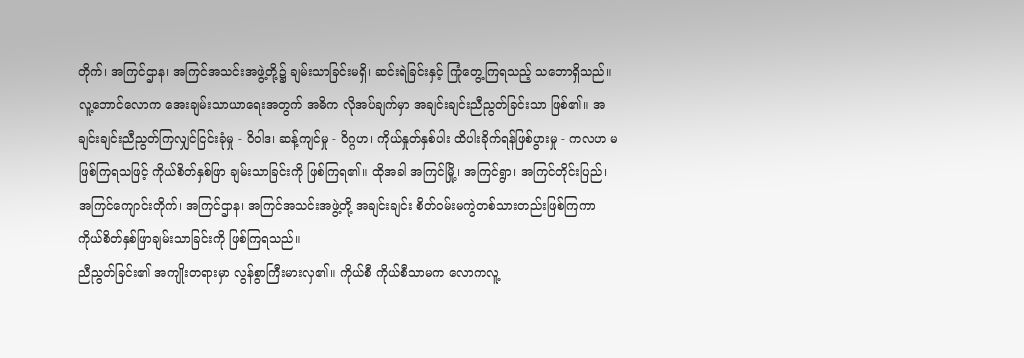တိုက်၊ အကြင်ဌာန၊ အကြင်အသင်းအဖွဲ့တို့၌ ချမ်းသာခြင်းမရှိ၊ ဆင်းရဲခြင်းနှင့် ကြုံတွေ့ကြရသည့် သဘောရှိသည်။လူ့ဘောင်လောက အေးချမ်းသာယာရေးအတွက် အဓိက လိုအပ်ချက်မှာ အချင်းချင်းညီညွတ်ခြင်းသာ ဖြစ်၏။ အချင်းချင်းညီညွတ်ကြလျှင်ငြင်းခုံမှု - ဝိဝါဒ၊ ဆန့်ကျင်မှု - ဝိဂ္ဂဟ၊ ကိုယ်နှုတ်နှစ်ပါး ထိပါးခိုက်ရန်ဖြစ်ပွားမှု - ကလဟ မဖြစ်ကြရသဖြင့် ကိုယ်စိတ်နှစ်ဖြာ ချမ်းသာခြင်းကို ဖြစ်ကြရ၏။ ထိုအခါ အကြင်မြို့၊ အကြင်ရွာ၊ အကြင်တိုင်းပြည်၊ အကြင်ကျောင်းတိုက်၊ အကြင်ဌာန၊ အကြင်အသင်းအဖွဲ့တို့ အချင်းချင်း စိတ်ဝမ်းမကွဲတစ်သားတည်းဖြစ်ကြကာ ကိုယ်စိတ်နှစ်ဖြာချမ်းသာခြင်းကို ဖြစ်ကြရသည်။
ညီညွတ်ခြင်း၏ အကျိုးတရားမှာ လွန်စွာကြီးမားလှ၏။ ကိုယ်စီ ကိုယ်စီသာမက လောကလူ့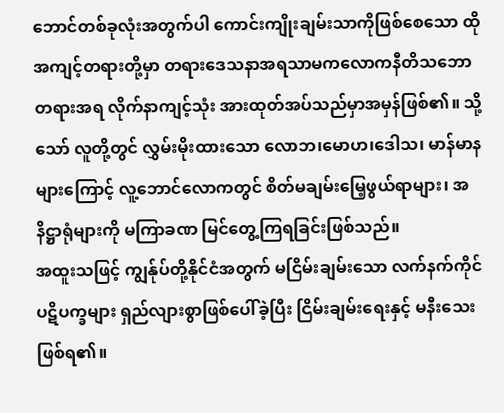ဘောင်တစ်ခုလုံးအတွက်ပါ ကောင်းကျိုးချမ်းသာကိုဖြစ်စေသော ထိုအကျင့်တရားတို့မှာ တရားဒေသနာအရသာမကလောကနီတိသဘောတရားအရ လိုက်နာကျင့်သုံး အားထုတ်အပ်သည်မှာအမှန်ဖြစ်၏။ သို့သော် လူတို့တွင် လွှမ်းမိုးထားသော လောဘ၊မောဟ၊ဒေါသ၊ မာန်မာနများကြောင့် လူ့ဘောင်လောကတွင် စိတ်မချမ်းမြေ့ဖွယ်ရာများ၊ အနိဋ္ဌာရုံများကို မကြာခဏ မြင်တွေ့ကြရခြင်းဖြစ်သည်။
အထူးသဖြင့် ကျွန်ုပ်တို့နိုင်ငံအတွက် မငြိမ်းချမ်းသော လက်နက်ကိုင်ပဋိပက္ခများ ရှည်လျားစွာဖြစ်ပေါ်ခဲ့ပြီး ငြိမ်းချမ်းရေးနှင့် မနီးသေးဖြစ်ရ၏။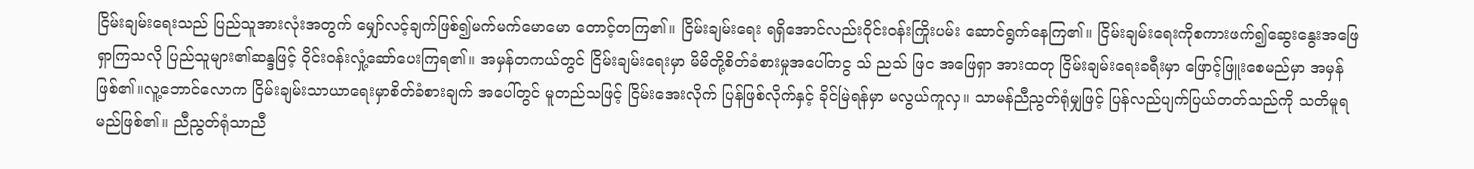ငြိမ်းချမ်းရေးသည် ပြည်သူအားလုံးအတွက် မျှော်လင့်ချက်ဖြစ်၍မက်မက်မောမော တောင့်တကြ၏။ ငြိမ်းချမ်းရေး ရရှိအောင်လည်းဝိုင်းဝန်းကြိုးပမ်း ဆောင်ရွက်နေကြ၏။ ငြိမ်းချမ်းရေးကိုစကားဖက်၍ဆွေးနွေးအဖြေရှာကြသလို ပြည်သူများ၏ဆန္ဒဖြင့် ဝိုင်းဝန်းလှုံ့ဆော်ပေးကြရ၏။ အမှန်တကယ်တွင် ငြိမ်းချမ်းရေးမှာ မိမိတို့စိတ်ခံစားမှုအပေါ်တငွ သ် ညသ် ဖြင အဖြေရှာ အားထတု ငြိမ်းချမ်းရေးခရီးမှာ ဖြောင့်ဖြူးစေမည်မှာ အမှန်ဖြစ်၏။လူ့ဘောင်လောက ငြိမ်းချမ်းသာယာရေးမှာစိတ်ခံစားချက် အပေါ်တွင် မူတည်သဖြင့် ငြိမ်းအေးလိုက် ပြန်ဖြစ်လိုက်နှင့် ခိုင်မြဲရန်မှာ မလွယ်ကူလှ။ သာမန်ညီညွတ်ရုံမျှဖြင့် ပြန်လည်ပျက်ပြယ်တတ်သည်ကို သတိမူရမည်ဖြစ်၏။ ညီညွတ်ရုံသာညီ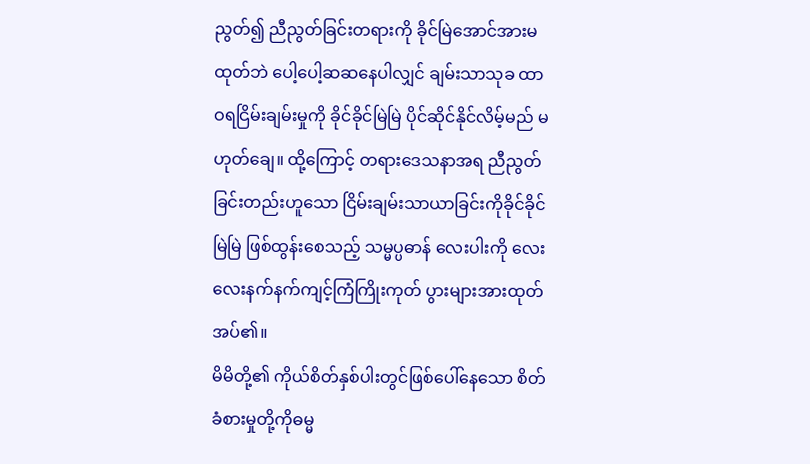ညွတ်၍ ညီညွတ်ခြင်းတရားကို ခိုင်မြဲအောင်အားမထုတ်ဘဲ ပေါ့ပေါ့ဆဆနေပါလျှင် ချမ်းသာသုခ ထာဝရငြိမ်းချမ်းမှုကို ခိုင်ခိုင်မြဲမြဲ ပိုင်ဆိုင်နိုင်လိမ့်မည် မဟုတ်ချေ။ ထို့ကြောင့် တရားဒေသနာအရ ညီညွတ်ခြင်းတည်းဟူသော ငြိမ်းချမ်းသာယာခြင်းကိုခိုင်ခိုင်မြဲမြဲ ဖြစ်ထွန်းစေသည့် သမ္မပ္ပဓာန် လေးပါးကို လေးလေးနက်နက်ကျင့်ကြံကြိုးကုတ် ပွားများအားထုတ်အပ်၏။
မိမိတို့၏ ကိုယ်စိတ်နှစ်ပါးတွင်ဖြစ်ပေါ်နေသော စိတ်ခံစားမှုတို့ကိုဓမ္မ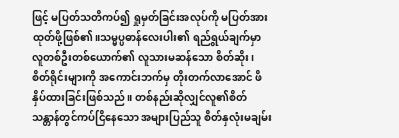ဖြင့် မပြတ်သတိကပ်၍ ရှုမှတ်ခြင်းအလုပ်ကို မပြတ်အားထုတ်ဖို့ဖြစ်၏။သမ္မပ္ပဓာန်လေးပါး၏ ရည်ရွယ်ချက်မှာ လူတစ်ဦးတစ်ယောက်၏ လူသားမဆန်သော စိတ်ဆိုး၊ စိတ်ရိုင်းများကို အကောင်းဘက်မှ တိုးတက်လာအောင် ဖိနှိပ်ထားခြင်းဖြစ်သည်။ တစ်နည်းဆိုလျှင်လူ၏စိတ်သန္တာန်တွင်ကပ်ငြိနေသော အများပြည်သူ စိတ်နှလုံးမချမ်း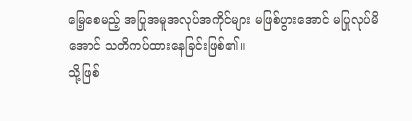မြေ့စေမည့် အပြုအမူအလုပ်အကိုင်များ မဖြစ်ပွားအောင် မပြုလုပ်မိအောင် သတိကပ်ထားနေခြင်းဖြစ်၏။
သို့ဖြစ်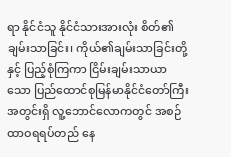ရာ နိုင်ငံသူ နိုင်ငံသားအားလုံး စိတ်၏ချမ်းသာခြင်း၊ ကိုယ်၏ချမ်းသာခြင်းတို့နှင့် ပြည့်စုံကြကာ ငြိမ်းချမ်းသာယာသော ပြည်ထောင်စုမြန်မာနိုင်ငံတော်ကြီးအတွင်းရှိ လူ့ဘောင်လောကတွင် အစဉ်ထာဝရရပ်တည် နေ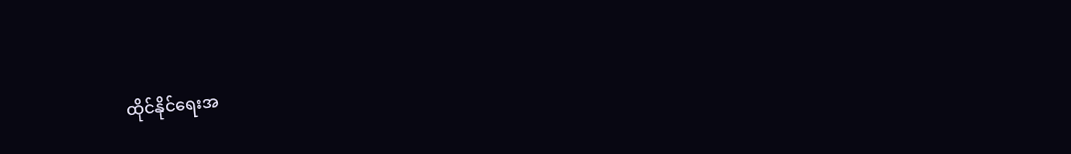ထိုင်နိုင်ရေးအ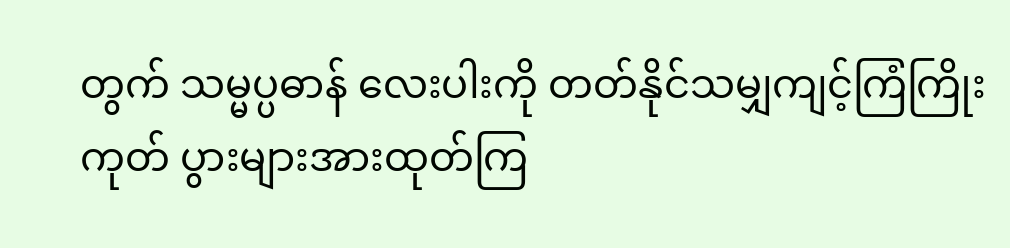တွက် သမ္မပ္ပဓာန် လေးပါးကို တတ်နိုင်သမျှကျင့်ကြံကြိုးကုတ် ပွားများအားထုတ်ကြ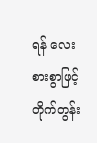ရန် လေးစားစွာဖြင့် တိုက်တွန်း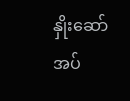နှိုးဆော်အပ်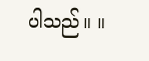ပါသည်။ ။